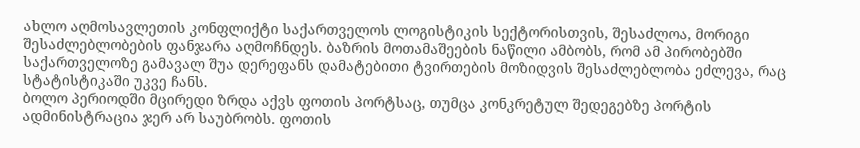ახლო აღმოსავლეთის კონფლიქტი საქართველოს ლოგისტიკის სექტორისთვის, შესაძლოა, მორიგი შესაძლებლობების ფანჯარა აღმოჩნდეს. ბაზრის მოთამაშეების ნაწილი ამბობს, რომ ამ პირობებში საქართველოზე გამავალ შუა დერეფანს დამატებითი ტვირთების მოზიდვის შესაძლებლობა ეძლევა, რაც სტატისტიკაში უკვე ჩანს.
ბოლო პერიოდში მცირედი ზრდა აქვს ფოთის პორტსაც, თუმცა კონკრეტულ შედეგებზე პორტის ადმინისტრაცია ჯერ არ საუბრობს. ფოთის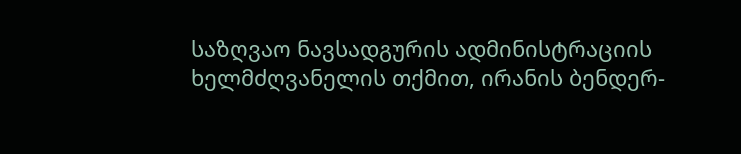საზღვაო ნავსადგურის ადმინისტრაციის ხელმძღვანელის თქმით, ირანის ბენდერ-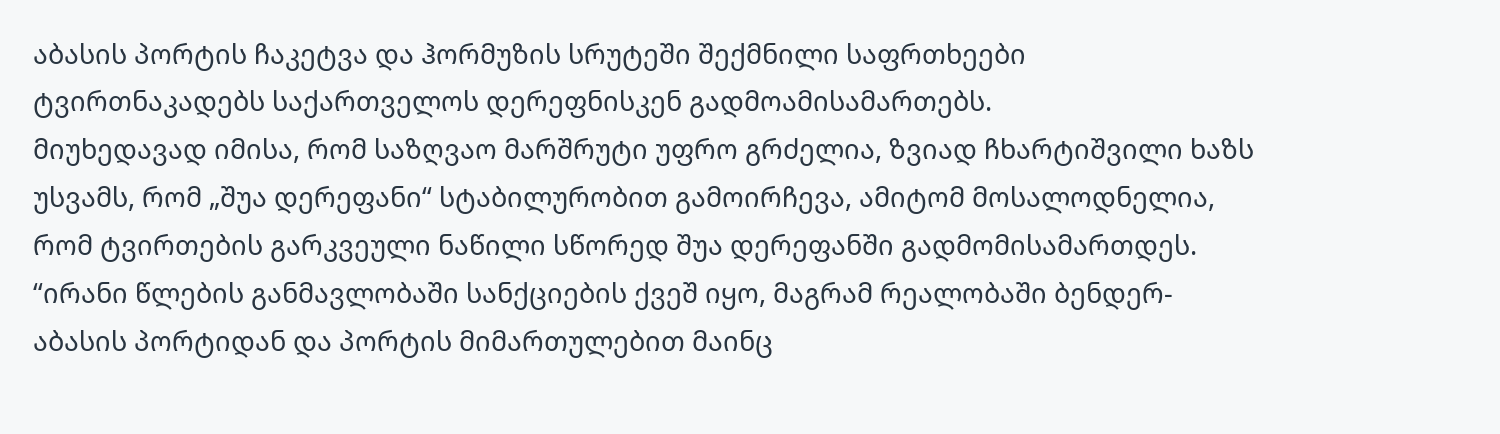აბასის პორტის ჩაკეტვა და ჰორმუზის სრუტეში შექმნილი საფრთხეები ტვირთნაკადებს საქართველოს დერეფნისკენ გადმოამისამართებს.
მიუხედავად იმისა, რომ საზღვაო მარშრუტი უფრო გრძელია, ზვიად ჩხარტიშვილი ხაზს უსვამს, რომ „შუა დერეფანი“ სტაბილურობით გამოირჩევა, ამიტომ მოსალოდნელია, რომ ტვირთების გარკვეული ნაწილი სწორედ შუა დერეფანში გადმომისამართდეს.
“ირანი წლების განმავლობაში სანქციების ქვეშ იყო, მაგრამ რეალობაში ბენდერ-აბასის პორტიდან და პორტის მიმართულებით მაინც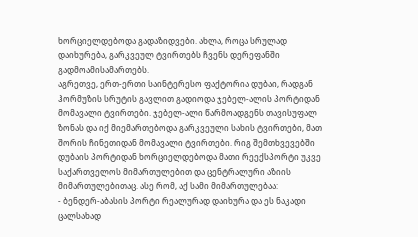ხორციელდებოდა გადაზიდვები. ახლა, როცა სრულად დაიხურება, გარკვეულ ტვირთებს ჩვენს დერეფანში გადმოამისამართებს.
აგრეთვე, ერთ-ერთი საინტერესო ფაქტორია დუბაი, რადგან ჰორმუზის სრუტის გავლით გადიოდა ჯებელ-ალის პორტიდან მომავალი ტვირთები. ჯებელ-ალი წარმოადგენს თავისუფალ ზონას და იქ მიემართებოდა გარკვეული სახის ტვირთები, მათ შორის ჩინეთიდან მომავალი ტვირთები. რიგ შემთხვევებში დუბაის პორტიდან ხორციელდებოდა მათი რეექსპორტი უკვე საქართველოს მიმართულებით და ცენტრალური აზიის მიმართულებითაც. ასე რომ, აქ სამი მიმართულებაა:
- ბენდერ-აბასის პორტი რეალურად დაიხურა და ეს ნაკადი ცალსახად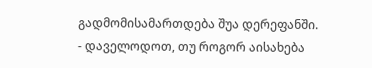გადმომისამართდება შუა დერეფანში.
- დაველოდოთ, თუ როგორ აისახება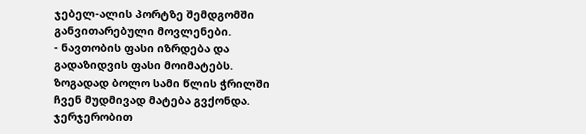ჯებელ-ალის პორტზე შემდგომში განვითარებული მოვლენები.
- ნავთობის ფასი იზრდება და გადაზიდვის ფასი მოიმატებს.
ზოგადად ბოლო სამი წლის ჭრილში ჩვენ მუდმივად მატება გვქონდა. ჯერჯერობით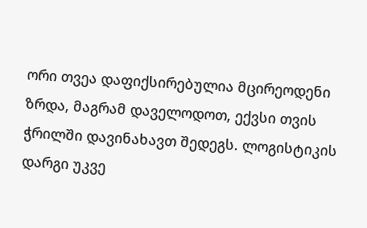ორი თვეა დაფიქსირებულია მცირეოდენი ზრდა, მაგრამ დაველოდოთ, ექვსი თვის ჭრილში დავინახავთ შედეგს. ლოგისტიკის დარგი უკვე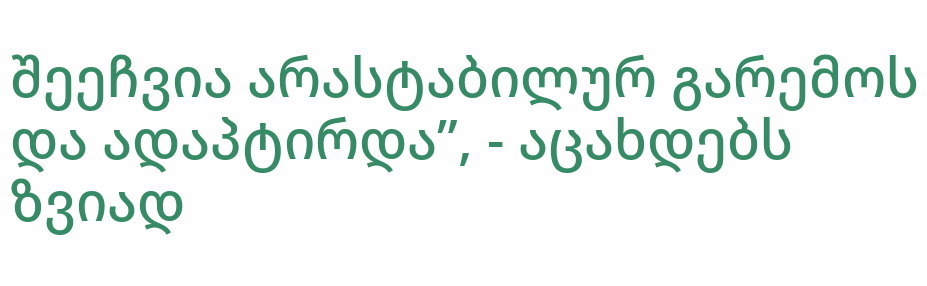შეეჩვია არასტაბილურ გარემოს და ადაპტირდა”, - აცახდებს ზვიად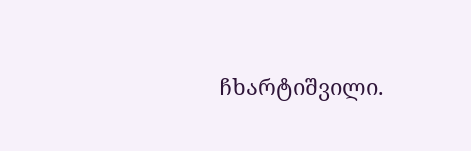ჩხარტიშვილი.